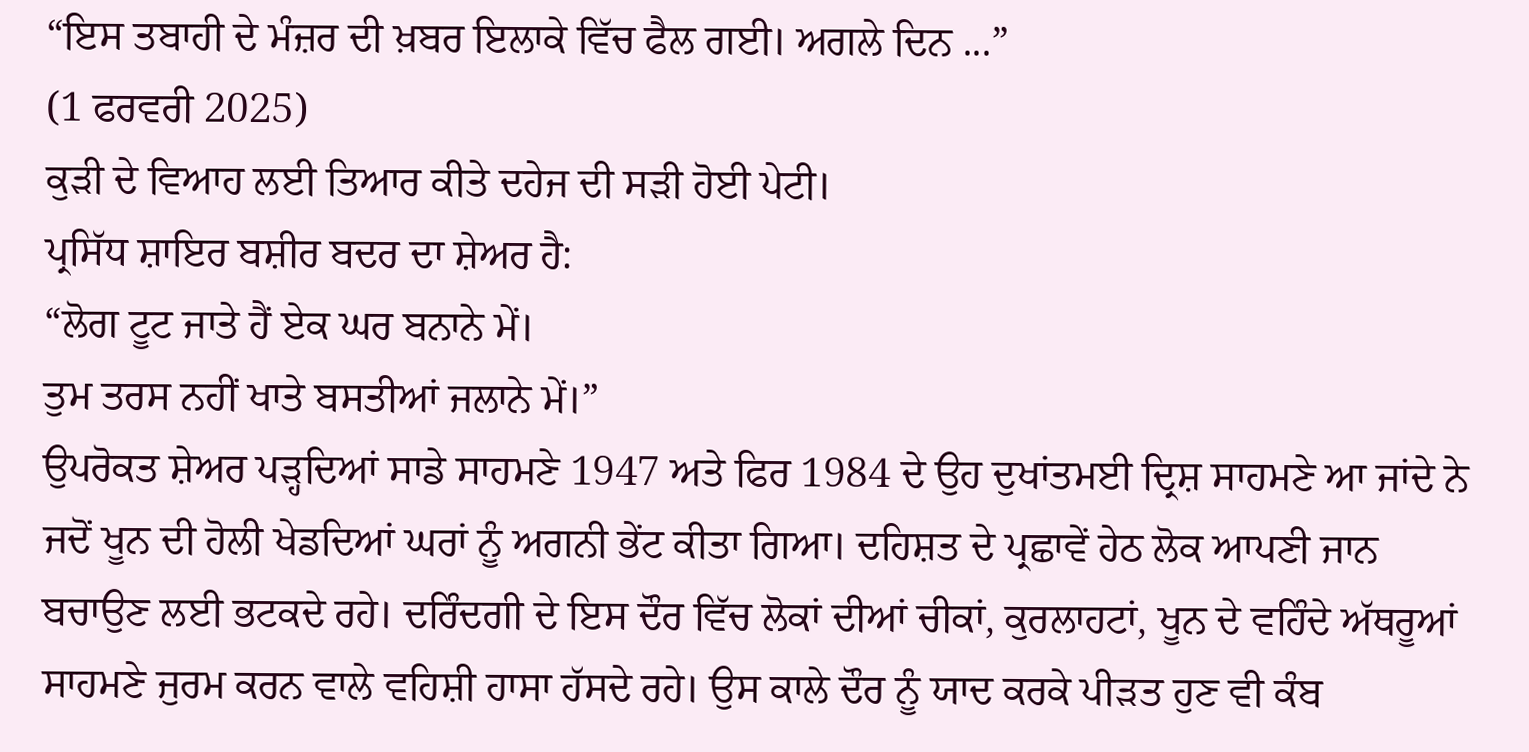“ਇਸ ਤਬਾਹੀ ਦੇ ਮੰਜ਼ਰ ਦੀ ਖ਼ਬਰ ਇਲਾਕੇ ਵਿੱਚ ਫੈਲ ਗਈ। ਅਗਲੇ ਦਿਨ ...”
(1 ਫਰਵਰੀ 2025)
ਕੁੜੀ ਦੇ ਵਿਆਹ ਲਈ ਤਿਆਰ ਕੀਤੇ ਦਹੇਜ ਦੀ ਸੜੀ ਹੋਈ ਪੇਟੀ।
ਪ੍ਰਸਿੱਧ ਸ਼ਾਇਰ ਬਸ਼ੀਰ ਬਦਰ ਦਾ ਸ਼ੇਅਰ ਹੈ:
“ਲੋਗ ਟੂਟ ਜਾਤੇ ਹੈਂ ਏਕ ਘਰ ਬਨਾਨੇ ਮੇਂ।
ਤੁਮ ਤਰਸ ਨਹੀਂ ਖਾਤੇ ਬਸਤੀਆਂ ਜਲਾਨੇ ਮੇਂ।”
ਉਪਰੋਕਤ ਸ਼ੇਅਰ ਪੜ੍ਹਦਿਆਂ ਸਾਡੇ ਸਾਹਮਣੇ 1947 ਅਤੇ ਫਿਰ 1984 ਦੇ ਉਹ ਦੁਖਾਂਤਮਈ ਦ੍ਰਿਸ਼ ਸਾਹਮਣੇ ਆ ਜਾਂਦੇ ਨੇ ਜਦੋਂ ਖੂਨ ਦੀ ਹੋਲੀ ਖੇਡਦਿਆਂ ਘਰਾਂ ਨੂੰ ਅਗਨੀ ਭੇਂਟ ਕੀਤਾ ਗਿਆ। ਦਹਿਸ਼ਤ ਦੇ ਪ੍ਰਛਾਵੇਂ ਹੇਠ ਲੋਕ ਆਪਣੀ ਜਾਨ ਬਚਾਉਣ ਲਈ ਭਟਕਦੇ ਰਹੇ। ਦਰਿੰਦਗੀ ਦੇ ਇਸ ਦੌਰ ਵਿੱਚ ਲੋਕਾਂ ਦੀਆਂ ਚੀਕਾਂ, ਕੁਰਲਾਹਟਾਂ, ਖੂਨ ਦੇ ਵਹਿੰਦੇ ਅੱਥਰੂਆਂ ਸਾਹਮਣੇ ਜੁਰਮ ਕਰਨ ਵਾਲੇ ਵਹਿਸ਼ੀ ਹਾਸਾ ਹੱਸਦੇ ਰਹੇ। ਉਸ ਕਾਲੇ ਦੌਰ ਨੂੰ ਯਾਦ ਕਰਕੇ ਪੀੜਤ ਹੁਣ ਵੀ ਕੰਬ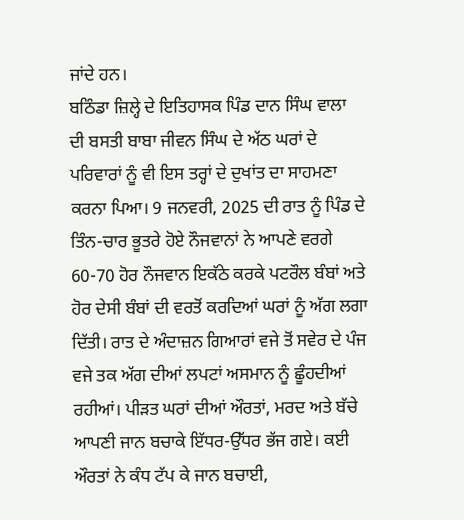ਜਾਂਦੇ ਹਨ।
ਬਠਿੰਡਾ ਜ਼ਿਲ੍ਹੇ ਦੇ ਇਤਿਹਾਸਕ ਪਿੰਡ ਦਾਨ ਸਿੰਘ ਵਾਲਾ ਦੀ ਬਸਤੀ ਬਾਬਾ ਜੀਵਨ ਸਿੰਘ ਦੇ ਅੱਠ ਘਰਾਂ ਦੇ ਪਰਿਵਾਰਾਂ ਨੂੰ ਵੀ ਇਸ ਤਰ੍ਹਾਂ ਦੇ ਦੁਖਾਂਤ ਦਾ ਸਾਹਮਣਾ ਕਰਨਾ ਪਿਆ। 9 ਜਨਵਰੀ, 2025 ਦੀ ਰਾਤ ਨੂੰ ਪਿੰਡ ਦੇ ਤਿੰਨ-ਚਾਰ ਭੂਤਰੇ ਹੋਏ ਨੌਜਵਾਨਾਂ ਨੇ ਆਪਣੇ ਵਰਗੇ 60-70 ਹੋਰ ਨੌਜਵਾਨ ਇਕੱਠੇ ਕਰਕੇ ਪਟਰੌਲ ਬੰਬਾਂ ਅਤੇ ਹੋਰ ਦੇਸੀ ਬੰਬਾਂ ਦੀ ਵਰਤੋਂ ਕਰਦਿਆਂ ਘਰਾਂ ਨੂੰ ਅੱਗ ਲਗਾ ਦਿੱਤੀ। ਰਾਤ ਦੇ ਅੰਦਾਜ਼ਨ ਗਿਆਰਾਂ ਵਜੇ ਤੋਂ ਸਵੇਰ ਦੇ ਪੰਜ ਵਜੇ ਤਕ ਅੱਗ ਦੀਆਂ ਲਪਟਾਂ ਅਸਮਾਨ ਨੂੰ ਛੂੰਹਦੀਆਂ ਰਹੀਆਂ। ਪੀੜਤ ਘਰਾਂ ਦੀਆਂ ਔਰਤਾਂ, ਮਰਦ ਅਤੇ ਬੱਚੇ ਆਪਣੀ ਜਾਨ ਬਚਾਕੇ ਇੱਧਰ-ਉੱਧਰ ਭੱਜ ਗਏ। ਕਈ ਔਰਤਾਂ ਨੇ ਕੰਧ ਟੱਪ ਕੇ ਜਾਨ ਬਚਾਈ,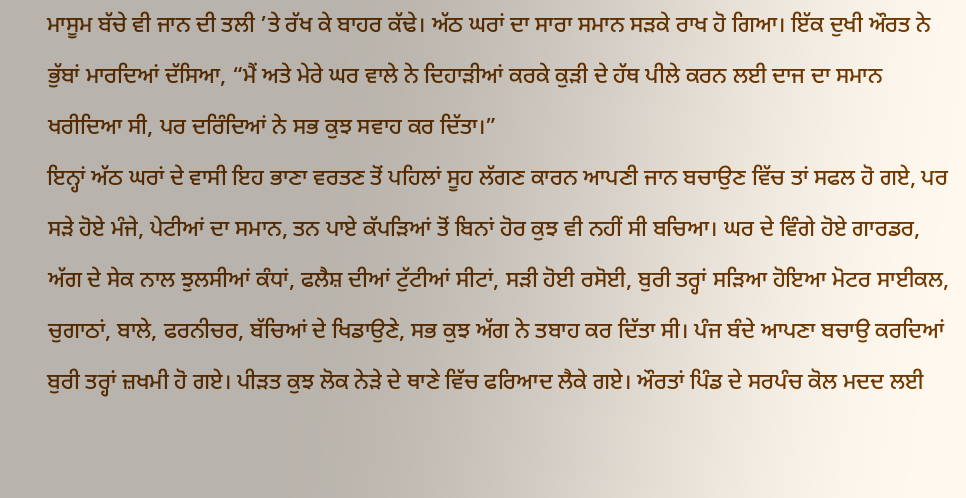ਮਾਸੂਮ ਬੱਚੇ ਵੀ ਜਾਨ ਦੀ ਤਲੀ ’ਤੇ ਰੱਖ ਕੇ ਬਾਹਰ ਕੱਢੇ। ਅੱਠ ਘਰਾਂ ਦਾ ਸਾਰਾ ਸਮਾਨ ਸੜਕੇ ਰਾਖ ਹੋ ਗਿਆ। ਇੱਕ ਦੁਖੀ ਔਰਤ ਨੇ ਭੁੱਬਾਂ ਮਾਰਦਿਆਂ ਦੱਸਿਆ, “ਮੈਂ ਅਤੇ ਮੇਰੇ ਘਰ ਵਾਲੇ ਨੇ ਦਿਹਾੜੀਆਂ ਕਰਕੇ ਕੁੜੀ ਦੇ ਹੱਥ ਪੀਲੇ ਕਰਨ ਲਈ ਦਾਜ ਦਾ ਸਮਾਨ ਖਰੀਦਿਆ ਸੀ, ਪਰ ਦਰਿੰਦਿਆਂ ਨੇ ਸਭ ਕੁਝ ਸਵਾਹ ਕਰ ਦਿੱਤਾ।”
ਇਨ੍ਹਾਂ ਅੱਠ ਘਰਾਂ ਦੇ ਵਾਸੀ ਇਹ ਭਾਣਾ ਵਰਤਣ ਤੋਂ ਪਹਿਲਾਂ ਸੂਹ ਲੱਗਣ ਕਾਰਨ ਆਪਣੀ ਜਾਨ ਬਚਾਉਣ ਵਿੱਚ ਤਾਂ ਸਫਲ ਹੋ ਗਏ, ਪਰ ਸੜੇ ਹੋਏ ਮੰਜੇ, ਪੇਟੀਆਂ ਦਾ ਸਮਾਨ, ਤਨ ਪਾਏ ਕੱਪੜਿਆਂ ਤੋਂ ਬਿਨਾਂ ਹੋਰ ਕੁਝ ਵੀ ਨਹੀਂ ਸੀ ਬਚਿਆ। ਘਰ ਦੇ ਵਿੰਗੇ ਹੋਏ ਗਾਰਡਰ, ਅੱਗ ਦੇ ਸੇਕ ਨਾਲ ਝੁਲਸੀਆਂ ਕੰਧਾਂ, ਫਲੈਸ਼ ਦੀਆਂ ਟੁੱਟੀਆਂ ਸੀਟਾਂ, ਸੜੀ ਹੋਈ ਰਸੋਈ, ਬੁਰੀ ਤਰ੍ਹਾਂ ਸੜਿਆ ਹੋਇਆ ਮੋਟਰ ਸਾਈਕਲ, ਚੁਗਾਠਾਂ, ਬਾਲੇ, ਫਰਨੀਚਰ, ਬੱਚਿਆਂ ਦੇ ਖਿਡਾਉਣੇ, ਸਭ ਕੁਝ ਅੱਗ ਨੇ ਤਬਾਹ ਕਰ ਦਿੱਤਾ ਸੀ। ਪੰਜ ਬੰਦੇ ਆਪਣਾ ਬਚਾਉ ਕਰਦਿਆਂ ਬੁਰੀ ਤਰ੍ਹਾਂ ਜ਼ਖਮੀ ਹੋ ਗਏ। ਪੀੜਤ ਕੁਝ ਲੋਕ ਨੇੜੇ ਦੇ ਥਾਣੇ ਵਿੱਚ ਫਰਿਆਦ ਲੈਕੇ ਗਏ। ਔਰਤਾਂ ਪਿੰਡ ਦੇ ਸਰਪੰਚ ਕੋਲ ਮਦਦ ਲਈ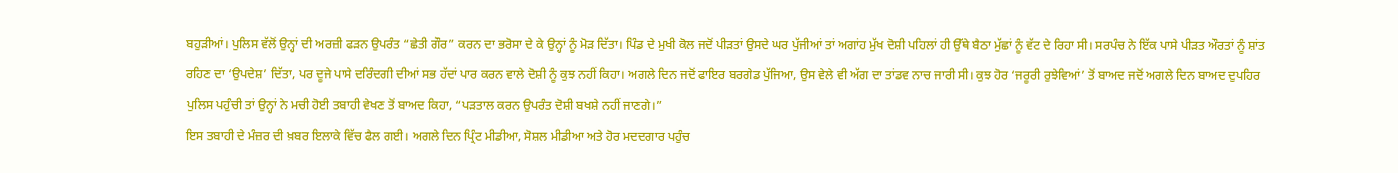ਬਹੁੜੀਆਂ। ਪੁਲਿਸ ਵੱਲੋਂ ਉਨ੍ਹਾਂ ਦੀ ਅਰਜ਼ੀ ਫੜਨ ਉਪਰੰਤ “ਛੇਤੀ ਗੌਰ” ਕਰਨ ਦਾ ਭਰੋਸਾ ਦੇ ਕੇ ਉਨ੍ਹਾਂ ਨੂੰ ਮੋੜ ਦਿੱਤਾ। ਪਿੰਡ ਦੇ ਮੁਖੀ ਕੋਲ ਜਦੋਂ ਪੀੜਤਾਂ ਉਸਦੇ ਘਰ ਪੁੱਜੀਆਂ ਤਾਂ ਅਗਾਂਹ ਮੁੱਖ ਦੋਸ਼ੀ ਪਹਿਲਾਂ ਹੀ ਉੱਥੇ ਬੈਠਾ ਮੁੱਛਾਂ ਨੂੰ ਵੱਟ ਦੇ ਰਿਹਾ ਸੀ। ਸਰਪੰਚ ਨੇ ਇੱਕ ਪਾਸੇ ਪੀੜਤ ਔਰਤਾਂ ਨੂੰ ਸ਼ਾਂਤ ਰਹਿਣ ਦਾ ‘ਉਪਦੇਸ਼’ ਦਿੱਤਾ, ਪਰ ਦੂਜੇ ਪਾਸੇ ਦਰਿੰਦਗੀ ਦੀਆਂ ਸਭ ਹੱਦਾਂ ਪਾਰ ਕਰਨ ਵਾਲੇ ਦੋਸ਼ੀ ਨੂੰ ਕੁਝ ਨਹੀਂ ਕਿਹਾ। ਅਗਲੇ ਦਿਨ ਜਦੋਂ ਫਾਇਰ ਬਰਗੇਡ ਪੁੱਜਿਆ, ਉਸ ਵੇਲੇ ਵੀ ਅੱਗ ਦਾ ਤਾਂਡਵ ਨਾਚ ਜਾਰੀ ਸੀ। ਕੁਝ ਹੋਰ ‘ਜਰੂਰੀ ਰੁਝੇਵਿਆਂ’ ਤੋਂ ਬਾਅਦ ਜਦੋਂ ਅਗਲੇ ਦਿਨ ਬਾਅਦ ਦੁਪਹਿਰ ਪੁਲਿਸ ਪਹੁੰਚੀ ਤਾਂ ਉਨ੍ਹਾਂ ਨੇ ਮਚੀ ਹੋਈ ਤਬਾਹੀ ਵੇਖਣ ਤੋਂ ਬਾਅਦ ਕਿਹਾ, “ਪੜਤਾਲ ਕਰਨ ਉਪਰੰਤ ਦੋਸ਼ੀ ਬਖਸ਼ੇ ਨਹੀਂ ਜਾਣਗੇ।”
ਇਸ ਤਬਾਹੀ ਦੇ ਮੰਜ਼ਰ ਦੀ ਖ਼ਬਰ ਇਲਾਕੇ ਵਿੱਚ ਫੈਲ ਗਈ। ਅਗਲੇ ਦਿਨ ਪ੍ਰਿੰਟ ਮੀਡੀਆ, ਸੋਸ਼ਲ ਮੀਡੀਆ ਅਤੇ ਹੋਰ ਮਦਦਗਾਰ ਪਹੁੰਚ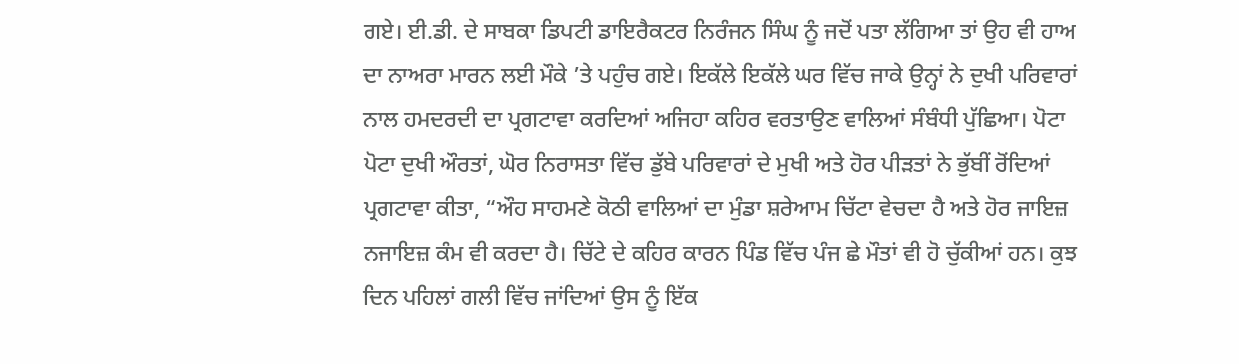ਗਏ। ਈ.ਡੀ. ਦੇ ਸਾਬਕਾ ਡਿਪਟੀ ਡਾਇਰੈਕਟਰ ਨਿਰੰਜਨ ਸਿੰਘ ਨੂੰ ਜਦੋਂ ਪਤਾ ਲੱਗਿਆ ਤਾਂ ਉਹ ਵੀ ਹਾਅ ਦਾ ਨਾਅਰਾ ਮਾਰਨ ਲਈ ਮੌਕੇ ’ਤੇ ਪਹੁੰਚ ਗਏ। ਇਕੱਲੇ ਇਕੱਲੇ ਘਰ ਵਿੱਚ ਜਾਕੇ ਉਨ੍ਹਾਂ ਨੇ ਦੁਖੀ ਪਰਿਵਾਰਾਂ ਨਾਲ ਹਮਦਰਦੀ ਦਾ ਪ੍ਰਗਟਾਵਾ ਕਰਦਿਆਂ ਅਜਿਹਾ ਕਹਿਰ ਵਰਤਾਉਣ ਵਾਲਿਆਂ ਸੰਬੰਧੀ ਪੁੱਛਿਆ। ਪੋਟਾ ਪੋਟਾ ਦੁਖੀ ਔਰਤਾਂ, ਘੋਰ ਨਿਰਾਸਤਾ ਵਿੱਚ ਡੁੱਬੇ ਪਰਿਵਾਰਾਂ ਦੇ ਮੁਖੀ ਅਤੇ ਹੋਰ ਪੀੜਤਾਂ ਨੇ ਭੁੱਬੀਂ ਰੋਂਦਿਆਂ ਪ੍ਰਗਟਾਵਾ ਕੀਤਾ, “ਔਹ ਸਾਹਮਣੇ ਕੋਠੀ ਵਾਲਿਆਂ ਦਾ ਮੁੰਡਾ ਸ਼ਰੇਆਮ ਚਿੱਟਾ ਵੇਚਦਾ ਹੈ ਅਤੇ ਹੋਰ ਜਾਇਜ਼ ਨਜਾਇਜ਼ ਕੰਮ ਵੀ ਕਰਦਾ ਹੈ। ਚਿੱਟੇ ਦੇ ਕਹਿਰ ਕਾਰਨ ਪਿੰਡ ਵਿੱਚ ਪੰਜ ਛੇ ਮੌਤਾਂ ਵੀ ਹੋ ਚੁੱਕੀਆਂ ਹਨ। ਕੁਝ ਦਿਨ ਪਹਿਲਾਂ ਗਲੀ ਵਿੱਚ ਜਾਂਦਿਆਂ ਉਸ ਨੂੰ ਇੱਕ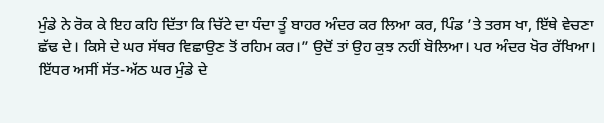ਮੁੰਡੇ ਨੇ ਰੋਕ ਕੇ ਇਹ ਕਹਿ ਦਿੱਤਾ ਕਿ ਚਿੱਟੇ ਦਾ ਧੰਦਾ ਤੂੰ ਬਾਹਰ ਅੰਦਰ ਕਰ ਲਿਆ ਕਰ, ਪਿੰਡ ’ਤੇ ਤਰਸ ਖਾ, ਇੱਥੇ ਵੇਚਣਾ ਛੱਢ ਦੇ। ਕਿਸੇ ਦੇ ਘਰ ਸੱਥਰ ਵਿਛਾਉਣ ਤੋਂ ਰਹਿਮ ਕਰ।” ਉਦੋਂ ਤਾਂ ਉਹ ਕੁਝ ਨਹੀਂ ਬੋਲਿਆ। ਪਰ ਅੰਦਰ ਖੋਰ ਰੱਖਿਆ। ਇੱਧਰ ਅਸੀਂ ਸੱਤ-ਅੱਠ ਘਰ ਮੁੰਡੇ ਦੇ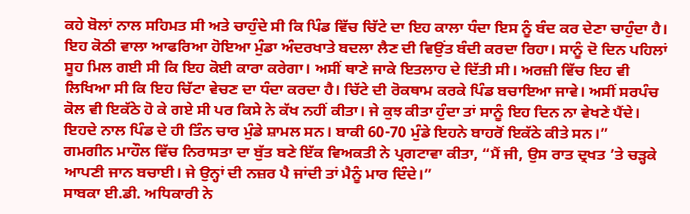ਕਹੇ ਬੋਲਾਂ ਨਾਲ ਸਹਿਮਤ ਸੀ ਅਤੇ ਚਾਹੁੰਦੇ ਸੀ ਕਿ ਪਿੰਡ ਵਿੱਚ ਚਿੱਟੇ ਦਾ ਇਹ ਕਾਲਾ ਧੰਦਾ ਇਸ ਨੂੰ ਬੰਦ ਕਰ ਦੇਣਾ ਚਾਹੁੰਦਾ ਹੈ। ਇਹ ਕੋਠੀ ਵਾਲਾ ਆਫਰਿਆ ਹੋਇਆ ਮੁੰਡਾ ਅੰਦਰਖਾਤੇ ਬਦਲਾ ਲੈਣ ਦੀ ਵਿਉਂਤ ਬੰਦੀ ਕਰਦਾ ਰਿਹਾ। ਸਾਨੂੰ ਦੋ ਦਿਨ ਪਹਿਲਾਂ ਸੂਹ ਮਿਲ ਗਈ ਸੀ ਕਿ ਇਹ ਕੋਈ ਕਾਰਾ ਕਰੇਗਾ। ਅਸੀਂ ਥਾਣੇ ਜਾਕੇ ਇਤਲਾਹ ਦੇ ਦਿੱਤੀ ਸੀ। ਅਰਜ਼ੀ ਵਿੱਚ ਇਹ ਵੀ ਲਿਖਿਆ ਸੀ ਕਿ ਇਹ ਚਿੱਟਾ ਵੇਚਣ ਦਾ ਧੰਦਾ ਕਰਦਾ ਹੈ। ਚਿੱਟੇ ਦੀ ਰੋਕਥਾਮ ਕਰਕੇ ਪਿੰਡ ਬਚਾਇਆ ਜਾਵੇ। ਅਸੀਂ ਸਰਪੰਚ ਕੋਲ ਵੀ ਇਕੱਠੇ ਹੋ ਕੇ ਗਏ ਸੀ ਪਰ ਕਿਸੇ ਨੇ ਕੱਖ ਨਹੀਂ ਕੀਤਾ। ਜੇ ਕੁਝ ਕੀਤਾ ਹੁੰਦਾ ਤਾਂ ਸਾਨੂੰ ਇਹ ਦਿਨ ਨਾ ਵੇਖਣੇ ਪੈਂਦੇ। ਇਹਦੇ ਨਾਲ ਪਿੰਡ ਦੇ ਹੀ ਤਿੰਨ ਚਾਰ ਮੁੰਡੇ ਸ਼ਾਮਲ ਸਨ। ਬਾਕੀ 60-70 ਮੁੰਡੇ ਇਹਨੇ ਬਾਹਰੋਂ ਇਕੱਠੇ ਕੀਤੇ ਸਨ।”
ਗਮਗੀਨ ਮਾਹੌਲ ਵਿੱਚ ਨਿਰਾਸਤਾ ਦਾ ਬੁੱਤ ਬਣੇ ਇੱਕ ਵਿਅਕਤੀ ਨੇ ਪ੍ਰਗਟਾਵਾ ਕੀਤਾ, “ਮੈਂ ਜੀ, ਉਸ ਰਾਤ ਦ੍ਰਖਤ ’ਤੇ ਚੜ੍ਹਕੇ ਆਪਣੀ ਜਾਨ ਬਚਾਈ। ਜੇ ਉਨ੍ਹਾਂ ਦੀ ਨਜ਼ਰ ਪੈ ਜਾਂਦੀ ਤਾਂ ਮੈਨੂੰ ਮਾਰ ਦਿੰਦੇ।”
ਸਾਬਕਾ ਈ.ਡੀ. ਅਧਿਕਾਰੀ ਨੇ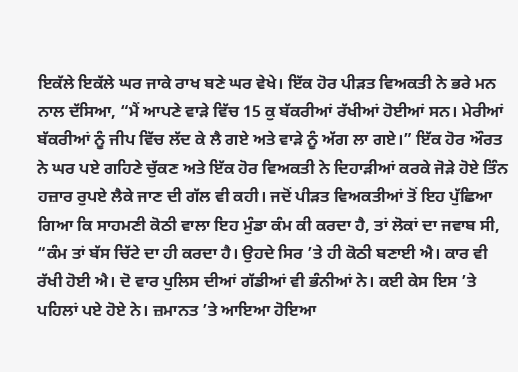ਇਕੱਲੇ ਇਕੱਲੇ ਘਰ ਜਾਕੇ ਰਾਖ ਬਣੇ ਘਰ ਵੇਖੇ। ਇੱਕ ਹੋਰ ਪੀੜਤ ਵਿਅਕਤੀ ਨੇ ਭਰੇ ਮਨ ਨਾਲ ਦੱਸਿਆ, “ਮੈਂ ਆਪਣੇ ਵਾੜੇ ਵਿੱਚ 15 ਕੁ ਬੱਕਰੀਆਂ ਰੱਖੀਆਂ ਹੋਈਆਂ ਸਨ। ਮੇਰੀਆਂ ਬੱਕਰੀਆਂ ਨੂੰ ਜੀਪ ਵਿੱਚ ਲੱਦ ਕੇ ਲੈ ਗਏ ਅਤੇ ਵਾੜੇ ਨੂੰ ਅੱਗ ਲਾ ਗਏ।” ਇੱਕ ਹੋਰ ਔਰਤ ਨੇ ਘਰ ਪਏ ਗਹਿਣੇ ਚੁੱਕਣ ਅਤੇ ਇੱਕ ਹੋਰ ਵਿਅਕਤੀ ਨੇ ਦਿਹਾੜੀਆਂ ਕਰਕੇ ਜੋੜੇ ਹੋਏ ਤਿੰਨ ਹਜ਼ਾਰ ਰੁਪਏ ਲੈਕੇ ਜਾਣ ਦੀ ਗੱਲ ਵੀ ਕਹੀ। ਜਦੋਂ ਪੀੜਤ ਵਿਅਕਤੀਆਂ ਤੋਂ ਇਹ ਪੁੱਛਿਆ ਗਿਆ ਕਿ ਸਾਹਮਣੀ ਕੋਠੀ ਵਾਲਾ ਇਹ ਮੁੰਡਾ ਕੰਮ ਕੀ ਕਰਦਾ ਹੈ, ਤਾਂ ਲੋਕਾਂ ਦਾ ਜਵਾਬ ਸੀ, “ਕੰਮ ਤਾਂ ਬੱਸ ਚਿੱਟੇ ਦਾ ਹੀ ਕਰਦਾ ਹੈ। ਉਹਦੇ ਸਿਰ ’ਤੇ ਹੀ ਕੋਠੀ ਬਣਾਈ ਐ। ਕਾਰ ਵੀ ਰੱਖੀ ਹੋਈ ਐ। ਦੋ ਵਾਰ ਪੁਲਿਸ ਦੀਆਂ ਗੱਡੀਆਂ ਵੀ ਭੰਨੀਆਂ ਨੇ। ਕਈ ਕੇਸ ਇਸ ’ਤੇ ਪਹਿਲਾਂ ਪਏ ਹੋਏ ਨੇ। ਜ਼ਮਾਨਤ ’ਤੇ ਆਇਆ ਹੋਇਆ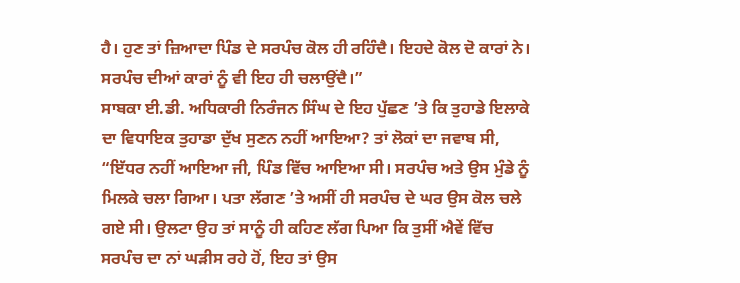ਹੈ। ਹੁਣ ਤਾਂ ਜ਼ਿਆਦਾ ਪਿੰਡ ਦੇ ਸਰਪੰਚ ਕੋਲ ਹੀ ਰਹਿੰਦੈ। ਇਹਦੇ ਕੋਲ ਦੋ ਕਾਰਾਂ ਨੇ। ਸਰਪੰਚ ਦੀਆਂ ਕਾਰਾਂ ਨੂੰ ਵੀ ਇਹ ਹੀ ਚਲਾਉਂਦੈ।”
ਸਾਬਕਾ ਈ.ਡੀ. ਅਧਿਕਾਰੀ ਨਿਰੰਜਨ ਸਿੰਘ ਦੇ ਇਹ ਪੁੱਛਣ ’ਤੇ ਕਿ ਤੁਹਾਡੇ ਇਲਾਕੇ ਦਾ ਵਿਧਾਇਕ ਤੁਹਾਡਾ ਦੁੱਖ ਸੁਣਨ ਨਹੀਂ ਆਇਆ? ਤਾਂ ਲੋਕਾਂ ਦਾ ਜਵਾਬ ਸੀ, “ਇੱਧਰ ਨਹੀਂ ਆਇਆ ਜੀ, ਪਿੰਡ ਵਿੱਚ ਆਇਆ ਸੀ। ਸਰਪੰਚ ਅਤੇ ਉਸ ਮੁੰਡੇ ਨੂੰ ਮਿਲਕੇ ਚਲਾ ਗਿਆ। ਪਤਾ ਲੱਗਣ ’ਤੇ ਅਸੀਂ ਹੀ ਸਰਪੰਚ ਦੇ ਘਰ ਉਸ ਕੋਲ ਚਲੇ ਗਏ ਸੀ। ਉਲਟਾ ਉਹ ਤਾਂ ਸਾਨੂੰ ਹੀ ਕਹਿਣ ਲੱਗ ਪਿਆ ਕਿ ਤੁਸੀਂ ਐਵੇਂ ਵਿੱਚ ਸਰਪੰਚ ਦਾ ਨਾਂ ਘੜੀਸ ਰਹੇ ਹੋਂ, ਇਹ ਤਾਂ ਉਸ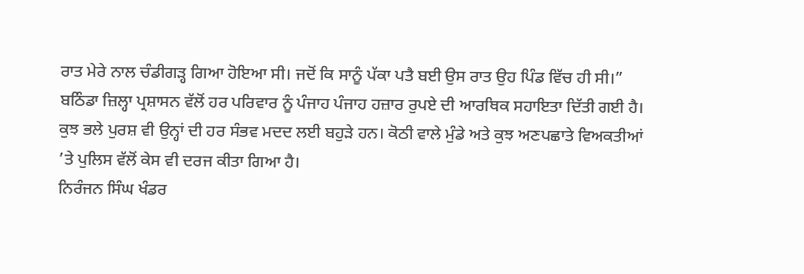ਰਾਤ ਮੇਰੇ ਨਾਲ ਚੰਡੀਗੜ੍ਹ ਗਿਆ ਹੋਇਆ ਸੀ। ਜਦੋਂ ਕਿ ਸਾਨੂੰ ਪੱਕਾ ਪਤੈ ਬਈ ਉਸ ਰਾਤ ਉਹ ਪਿੰਡ ਵਿੱਚ ਹੀ ਸੀ।”
ਬਠਿੰਡਾ ਜ਼ਿਲ੍ਹਾ ਪ੍ਰਸ਼ਾਸਨ ਵੱਲੋਂ ਹਰ ਪਰਿਵਾਰ ਨੂੰ ਪੰਜਾਹ ਪੰਜਾਹ ਹਜ਼ਾਰ ਰੁਪਏ ਦੀ ਆਰਥਿਕ ਸਹਾਇਤਾ ਦਿੱਤੀ ਗਈ ਹੈ। ਕੁਝ ਭਲੇ ਪੁਰਸ਼ ਵੀ ਉਨ੍ਹਾਂ ਦੀ ਹਰ ਸੰਭਵ ਮਦਦ ਲਈ ਬਹੁੜੇ ਹਨ। ਕੋਠੀ ਵਾਲੇ ਮੁੰਡੇ ਅਤੇ ਕੁਝ ਅਣਪਛਾਤੇ ਵਿਅਕਤੀਆਂ ’ਤੇ ਪੁਲਿਸ ਵੱਲੋਂ ਕੇਸ ਵੀ ਦਰਜ ਕੀਤਾ ਗਿਆ ਹੈ।
ਨਿਰੰਜਨ ਸਿੰਘ ਖੰਡਰ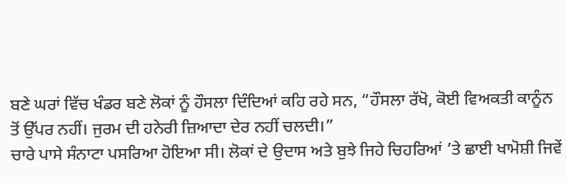ਬਣੇ ਘਰਾਂ ਵਿੱਚ ਖੰਡਰ ਬਣੇ ਲੋਕਾਂ ਨੂੰ ਹੌਸਲਾ ਦਿੰਦਿਆਂ ਕਹਿ ਰਹੇ ਸਨ, “ਹੌਸਲਾ ਰੱਖੋ, ਕੋਈ ਵਿਅਕਤੀ ਕਾਨੂੰਨ ਤੋਂ ਉੱਪਰ ਨਹੀਂ। ਜੁਰਮ ਦੀ ਹਨੇਰੀ ਜ਼ਿਆਦਾ ਦੇਰ ਨਹੀਂ ਚਲਦੀ।”
ਚਾਰੇ ਪਾਸੇ ਸੰਨਾਟਾ ਪਸਰਿਆ ਹੋਇਆ ਸੀ। ਲੋਕਾਂ ਦੇ ਉਦਾਸ ਅਤੇ ਬੁਝੇ ਜਿਹੇ ਚਿਹਰਿਆਂ ’ਤੇ ਛਾਈ ਖਾਮੋਸ਼ੀ ਜਿਵੇਂ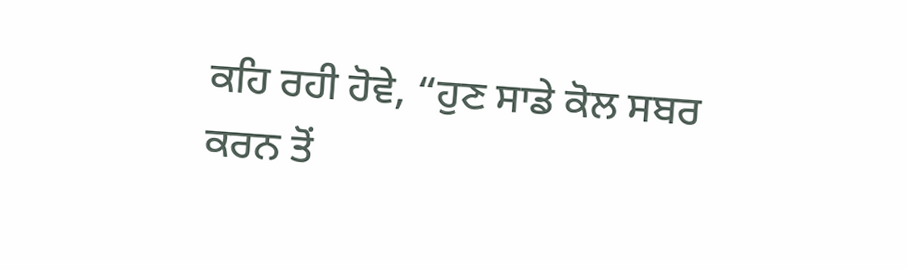ਕਹਿ ਰਹੀ ਹੋਵੇ, “ਹੁਣ ਸਾਡੇ ਕੋਲ ਸਬਰ ਕਰਨ ਤੋਂ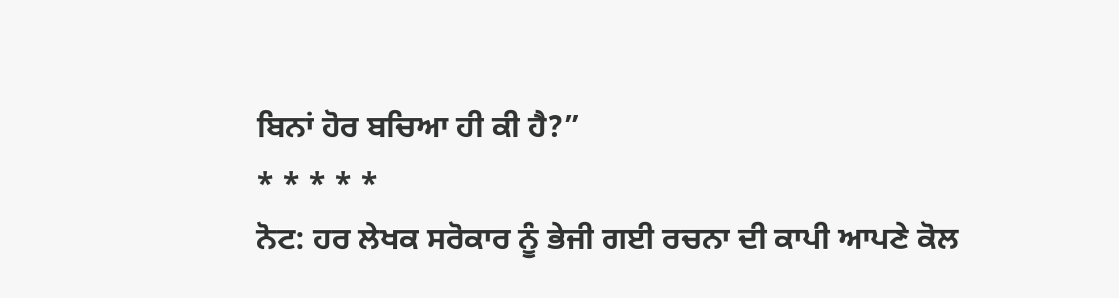ਬਿਨਾਂ ਹੋਰ ਬਚਿਆ ਹੀ ਕੀ ਹੈ?”
* * * * *
ਨੋਟ: ਹਰ ਲੇਖਕ ਸਰੋਕਾਰ ਨੂੰ ਭੇਜੀ ਗਈ ਰਚਨਾ ਦੀ ਕਾਪੀ ਆਪਣੇ ਕੋਲ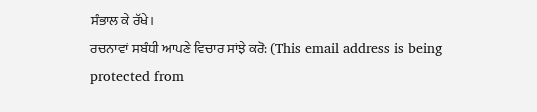ਸੰਭਾਲ ਕੇ ਰੱਖੇ।
ਰਚਨਾਵਾਂ ਸਬੰਧੀ ਆਪਣੇ ਵਿਚਾਰ ਸਾਂਝੇ ਕਰੋ: (This email address is being protected from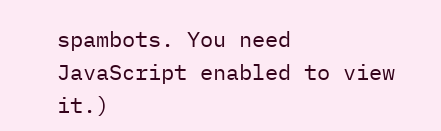spambots. You need JavaScript enabled to view it.)